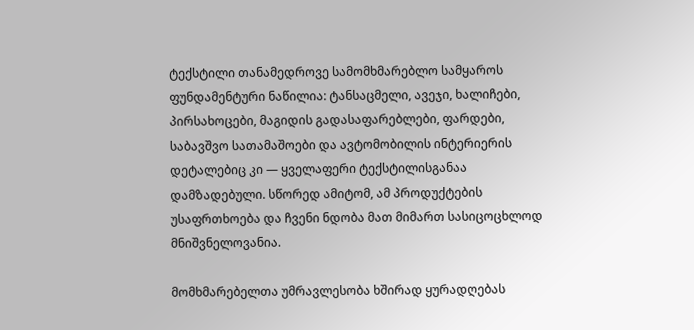ტექსტილი თანამედროვე სამომხმარებლო სამყაროს ფუნდამენტური ნაწილია: ტანსაცმელი, ავეჯი, ხალიჩები, პირსახოცები, მაგიდის გადასაფარებლები, ფარდები, საბავშვო სათამაშოები და ავტომობილის ინტერიერის დეტალებიც კი — ყველაფერი ტექსტილისგანაა დამზადებული. სწორედ ამიტომ, ამ პროდუქტების უსაფრთხოება და ჩვენი ნდობა მათ მიმართ სასიცოცხლოდ მნიშვნელოვანია.

მომხმარებელთა უმრავლესობა ხშირად ყურადღებას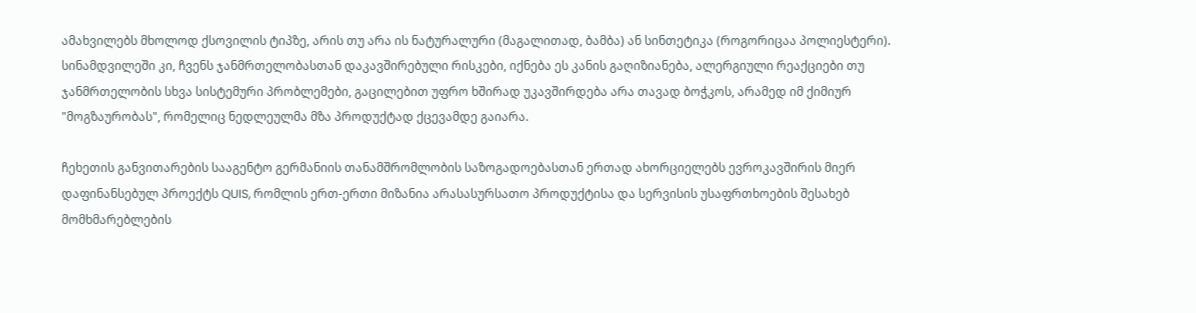ამახვილებს მხოლოდ ქსოვილის ტიპზე, არის თუ არა ის ნატურალური (მაგალითად, ბამბა) ან სინთეტიკა (როგორიცაა პოლიესტერი). სინამდვილეში კი, ჩვენს ჯანმრთელობასთან დაკავშირებული რისკები, იქნება ეს კანის გაღიზიანება, ალერგიული რეაქციები თუ ჯანმრთელობის სხვა სისტემური პრობლემები, გაცილებით უფრო ხშირად უკავშირდება არა თავად ბოჭკოს, არამედ იმ ქიმიურ "მოგზაურობას", რომელიც ნედლეულმა მზა პროდუქტად ქცევამდე გაიარა.

ჩეხეთის განვითარების სააგენტო გერმანიის თანამშრომლობის საზოგადოებასთან ერთად ახორციელებს ევროკავშირის მიერ დაფინანსებულ პროექტს QUIS, რომლის ერთ-ერთი მიზანია არასასურსათო პროდუქტისა და სერვისის უსაფრთხოების შესახებ მომხმარებლების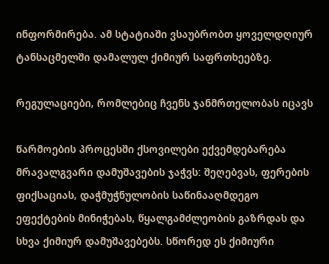ინფორმირება. ამ სტატიაში ვსაუბრობთ ყოველდღიურ ტანსაცმელში დამალულ ქიმიურ საფრთხეებზე.

რეგულაციები, რომლებიც ჩვენს ჯანმრთელობას იცავს

წარმოების პროცესში ქსოვილები ექვემდებარება მრავალგვარი დამუშავების ჯაჭვს: შეღებვას, ფერების ფიქსაციას, დაჭმუჭნულობის საწინააღმდეგო ეფექტების მინიჭებას, წყალგამძლეობის გაზრდას და სხვა ქიმიურ დამუშავებებს. სწორედ ეს ქიმიური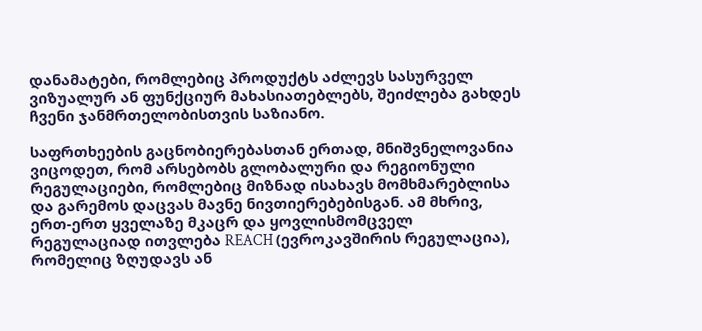დანამატები, რომლებიც პროდუქტს აძლევს სასურველ ვიზუალურ ან ფუნქციურ მახასიათებლებს, შეიძლება გახდეს ჩვენი ჯანმრთელობისთვის საზიანო.

საფრთხეების გაცნობიერებასთან ერთად, მნიშვნელოვანია ვიცოდეთ, რომ არსებობს გლობალური და რეგიონული რეგულაციები, რომლებიც მიზნად ისახავს მომხმარებლისა და გარემოს დაცვას მავნე ნივთიერებებისგან. ამ მხრივ, ერთ-ერთ ყველაზე მკაცრ და ყოვლისმომცველ რეგულაციად ითვლება REACH (ევროკავშირის რეგულაცია), რომელიც ზღუდავს ან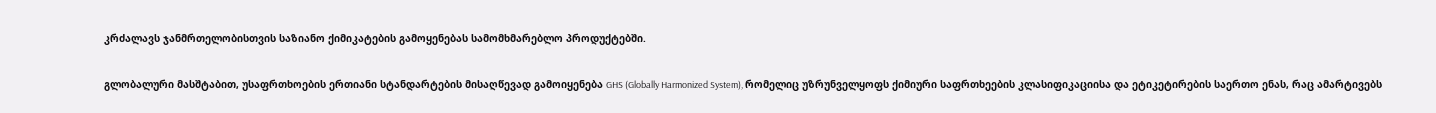კრძალავს ჯანმრთელობისთვის საზიანო ქიმიკატების გამოყენებას სამომხმარებლო პროდუქტებში.

გლობალური მასშტაბით, უსაფრთხოების ერთიანი სტანდარტების მისაღწევად გამოიყენება GHS (Globally Harmonized System), რომელიც უზრუნველყოფს ქიმიური საფრთხეების კლასიფიკაციისა და ეტიკეტირების საერთო ენას, რაც ამარტივებს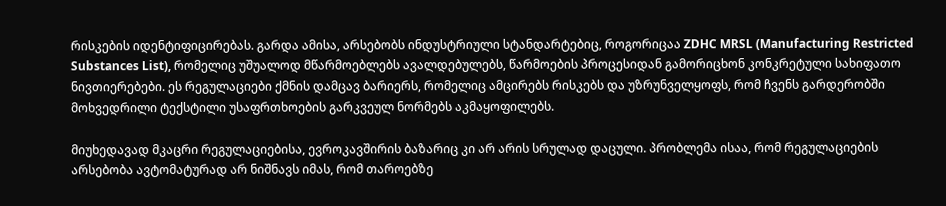რისკების იდენტიფიცირებას. გარდა ამისა, არსებობს ინდუსტრიული სტანდარტებიც, როგორიცაა ZDHC MRSL (Manufacturing Restricted Substances List), რომელიც უშუალოდ მწარმოებლებს ავალდებულებს, წარმოების პროცესიდან გამორიცხონ კონკრეტული სახიფათო ნივთიერებები. ეს რეგულაციები ქმნის დამცავ ბარიერს, რომელიც ამცირებს რისკებს და უზრუნველყოფს, რომ ჩვენს გარდერობში მოხვედრილი ტექსტილი უსაფრთხოების გარკვეულ ნორმებს აკმაყოფილებს.

მიუხედავად მკაცრი რეგულაციებისა, ევროკავშირის ბაზარიც კი არ არის სრულად დაცული. პრობლემა ისაა, რომ რეგულაციების არსებობა ავტომატურად არ ნიშნავს იმას, რომ თაროებზე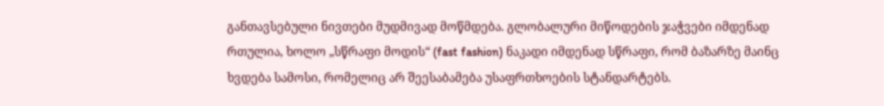განთავსებული ნივთები მუდმივად მოწმდება. გლობალური მიწოდების ჯაჭვები იმდენად რთულია, ხოლო „სწრაფი მოდის“ (fast fashion) ნაკადი იმდენად სწრაფი, რომ ბაზარზე მაინც ხვდება სამოსი, რომელიც არ შეესაბამება უსაფრთხოების სტანდარტებს.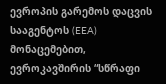ევროპის გარემოს დაცვის სააგენტოს (EEA) მონაცემებით, ევროკავშირის “სწრაფი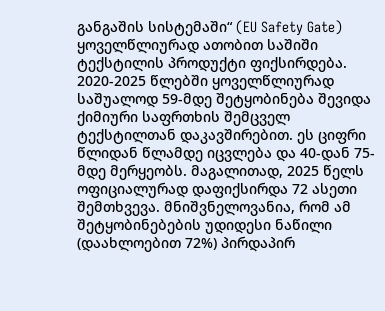განგაშის სისტემაში“ (EU Safety Gate) ყოველწლიურად ათობით საშიში ტექსტილის პროდუქტი ფიქსირდება. 2020-2025 წლებში ყოველწლიურად საშუალოდ 59-მდე შეტყობინება შევიდა ქიმიური საფრთხის შემცველ ტექსტილთან დაკავშირებით. ეს ციფრი წლიდან წლამდე იცვლება და 40-დან 75-მდე მერყეობს. მაგალითად, 2025 წელს ოფიციალურად დაფიქსირდა 72 ასეთი შემთხვევა. მნიშვნელოვანია, რომ ამ შეტყობინებების უდიდესი ნაწილი (დაახლოებით 72%) პირდაპირ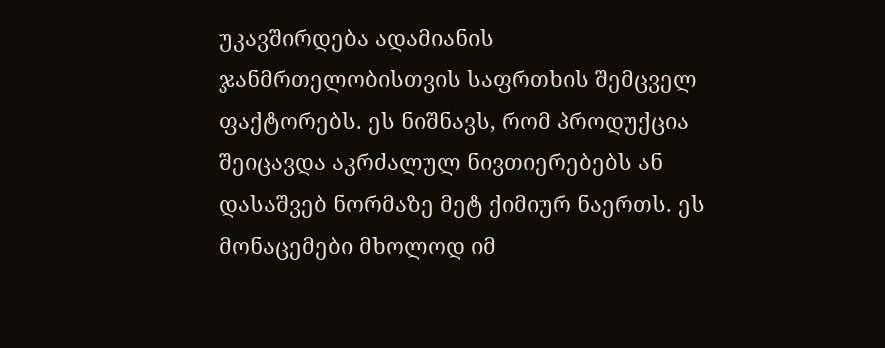უკავშირდება ადამიანის ჯანმრთელობისთვის საფრთხის შემცველ ფაქტორებს. ეს ნიშნავს, რომ პროდუქცია შეიცავდა აკრძალულ ნივთიერებებს ან დასაშვებ ნორმაზე მეტ ქიმიურ ნაერთს. ეს მონაცემები მხოლოდ იმ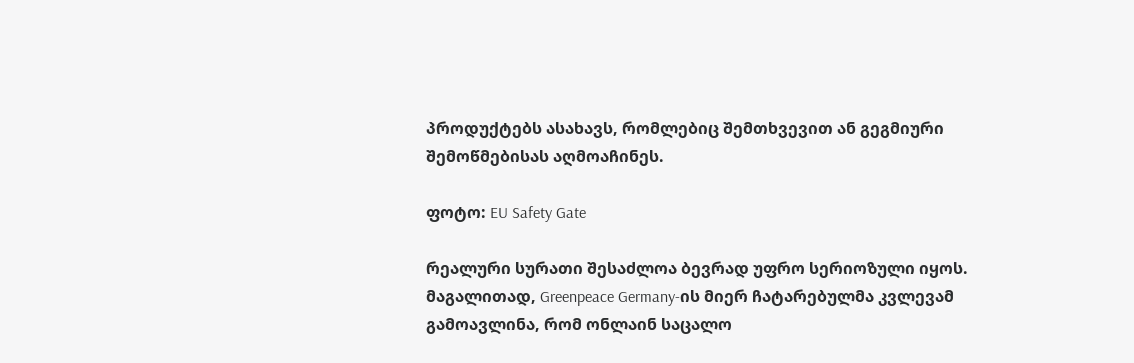პროდუქტებს ასახავს, რომლებიც შემთხვევით ან გეგმიური შემოწმებისას აღმოაჩინეს.

ფოტო: EU Safety Gate

რეალური სურათი შესაძლოა ბევრად უფრო სერიოზული იყოს. მაგალითად, Greenpeace Germany-ის მიერ ჩატარებულმა კვლევამ გამოავლინა, რომ ონლაინ საცალო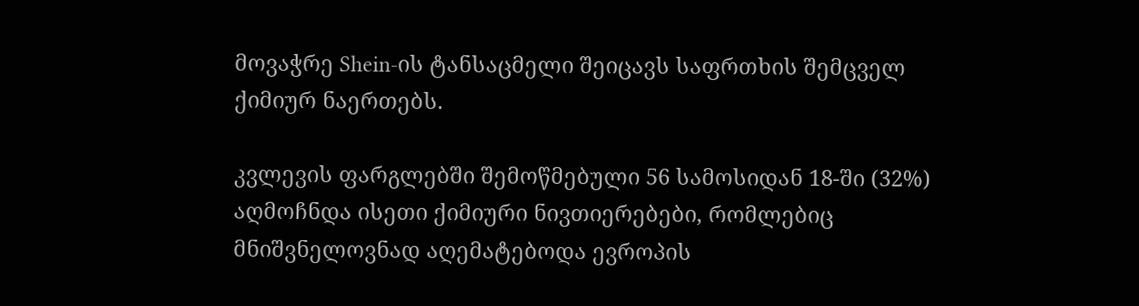მოვაჭრე Shein-ის ტანსაცმელი შეიცავს საფრთხის შემცველ ქიმიურ ნაერთებს.

კვლევის ფარგლებში შემოწმებული 56 სამოსიდან 18-ში (32%) აღმოჩნდა ისეთი ქიმიური ნივთიერებები, რომლებიც მნიშვნელოვნად აღემატებოდა ევროპის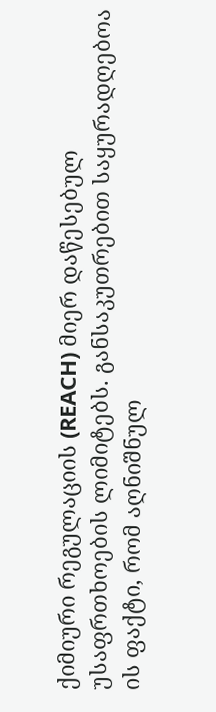ქიმიური რეგულაციის (REACH) მიერ დაწესებულ უსაფრთხოების ლიმიტებს. განსაკუთრებით საყურადღებოა ის ფაქტი, რომ აღნიშნულ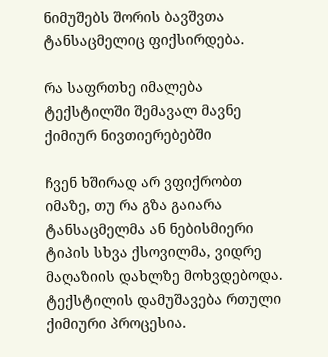ნიმუშებს შორის ბავშვთა ტანსაცმელიც ფიქსირდება.

რა საფრთხე იმალება ტექსტილში შემავალ მავნე ქიმიურ ნივთიერებებში

ჩვენ ხშირად არ ვფიქრობთ იმაზე, თუ რა გზა გაიარა ტანსაცმელმა ან ნებისმიერი ტიპის სხვა ქსოვილმა, ვიდრე მაღაზიის დახლზე მოხვდებოდა. ტექსტილის დამუშავება რთული ქიმიური პროცესია.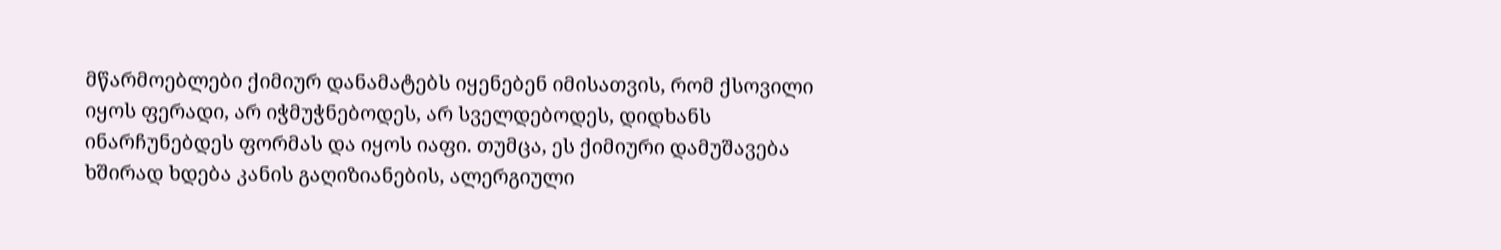მწარმოებლები ქიმიურ დანამატებს იყენებენ იმისათვის, რომ ქსოვილი იყოს ფერადი, არ იჭმუჭნებოდეს, არ სველდებოდეს, დიდხანს ინარჩუნებდეს ფორმას და იყოს იაფი. თუმცა, ეს ქიმიური დამუშავება ხშირად ხდება კანის გაღიზიანების, ალერგიული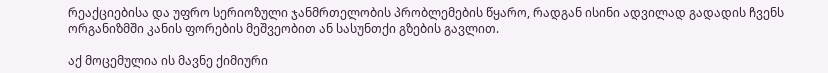რეაქციებისა და უფრო სერიოზული ჯანმრთელობის პრობლემების წყარო, რადგან ისინი ადვილად გადადის ჩვენს ორგანიზმში კანის ფორების მეშვეობით ან სასუნთქი გზების გავლით.

აქ მოცემულია ის მავნე ქიმიური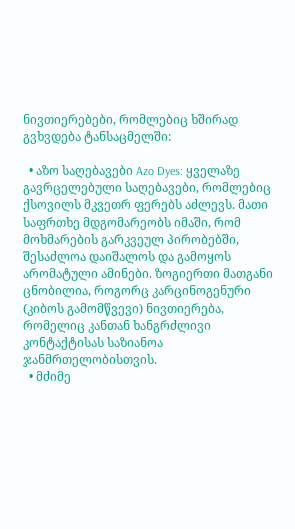ნივთიერებები, რომლებიც ხშირად გვხვდება ტანსაცმელში:

  • აზო საღებავები Azo Dyes: ყველაზე გავრცელებული საღებავები, რომლებიც ქსოვილს მკვეთრ ფერებს აძლევს. მათი საფრთხე მდგომარეობს იმაში, რომ მოხმარების გარკვეულ პირობებში, შესაძლოა დაიშალოს და გამოყოს არომატული ამინები. ზოგიერთი მათგანი ცნობილია, როგორც კარცინოგენური (კიბოს გამომწვევი) ნივთიერება, რომელიც კანთან ხანგრძლივი კონტაქტისას საზიანოა ჯანმრთელობისთვის.
  • მძიმე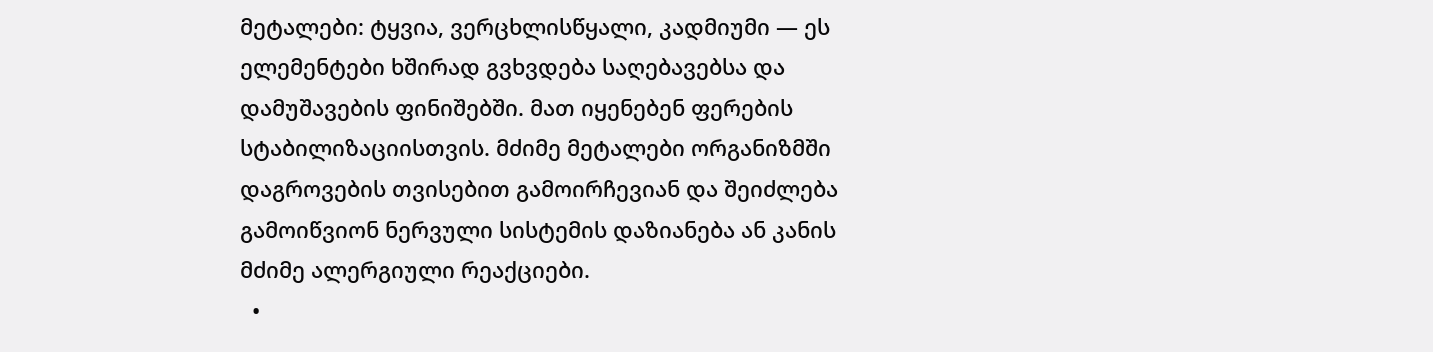მეტალები: ტყვია, ვერცხლისწყალი, კადმიუმი — ეს ელემენტები ხშირად გვხვდება საღებავებსა და დამუშავების ფინიშებში. მათ იყენებენ ფერების სტაბილიზაციისთვის. მძიმე მეტალები ორგანიზმში დაგროვების თვისებით გამოირჩევიან და შეიძლება გამოიწვიონ ნერვული სისტემის დაზიანება ან კანის მძიმე ალერგიული რეაქციები.
  •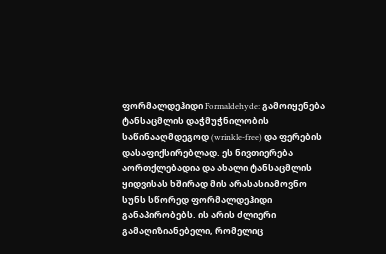ფორმალდეჰიდი Formaldehyde: გამოიყენება ტანსაცმლის დაჭმუჭნილობის საწინააღმდეგოდ (wrinkle-free) და ფერების დასაფიქსირებლად. ეს ნივთიერება აორთქლებადია და ახალი ტანსაცმლის ყიდვისას ხშირად მის არასასიამოვნო სუნს სწორედ ფორმალდეჰიდი განაპირობებს. ის არის ძლიერი გამაღიზიანებელი, რომელიც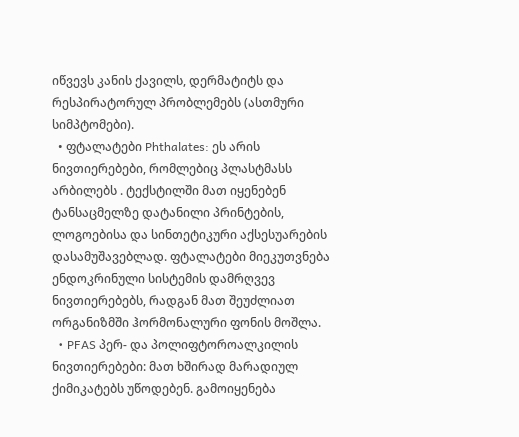იწვევს კანის ქავილს, დერმატიტს და რესპირატორულ პრობლემებს (ასთმური სიმპტომები).
  • ფტალატები Phthalates: ეს არის ნივთიერებები, რომლებიც პლასტმასს არბილებს . ტექსტილში მათ იყენებენ ტანსაცმელზე დატანილი პრინტების, ლოგოებისა და სინთეტიკური აქსესუარების დასამუშავებლად. ფტალატები მიეკუთვნება ენდოკრინული სისტემის დამრღვევ ნივთიერებებს, რადგან მათ შეუძლიათ ორგანიზმში ჰორმონალური ფონის მოშლა.
  • PFAS პერ- და პოლიფტოროალკილის ნივთიერებები: მათ ხშირად მარადიულ ქიმიკატებს უწოდებენ. გამოიყენება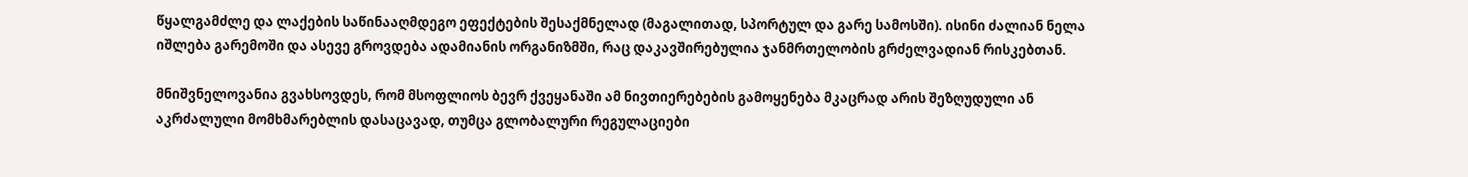წყალგამძლე და ლაქების საწინააღმდეგო ეფექტების შესაქმნელად (მაგალითად, სპორტულ და გარე სამოსში). ისინი ძალიან ნელა იშლება გარემოში და ასევე გროვდება ადამიანის ორგანიზმში, რაც დაკავშირებულია ჯანმრთელობის გრძელვადიან რისკებთან.

მნიშვნელოვანია გვახსოვდეს, რომ მსოფლიოს ბევრ ქვეყანაში ამ ნივთიერებების გამოყენება მკაცრად არის შეზღუდული ან აკრძალული მომხმარებლის დასაცავად, თუმცა გლობალური რეგულაციები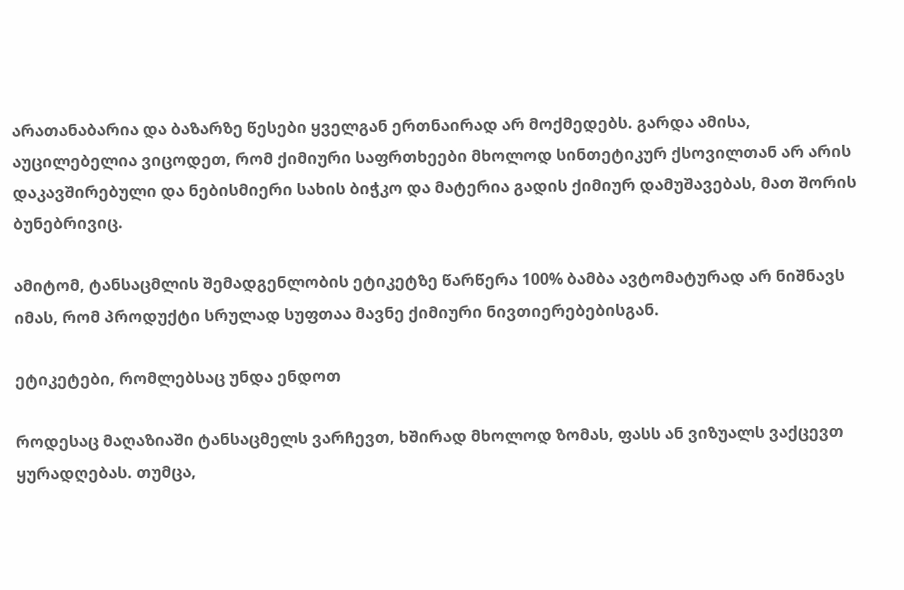არათანაბარია და ბაზარზე წესები ყველგან ერთნაირად არ მოქმედებს. გარდა ამისა, აუცილებელია ვიცოდეთ, რომ ქიმიური საფრთხეები მხოლოდ სინთეტიკურ ქსოვილთან არ არის დაკავშირებული და ნებისმიერი სახის ბიჭკო და მატერია გადის ქიმიურ დამუშავებას, მათ შორის ბუნებრივიც.

ამიტომ, ტანსაცმლის შემადგენლობის ეტიკეტზე წარწერა 100% ბამბა ავტომატურად არ ნიშნავს იმას, რომ პროდუქტი სრულად სუფთაა მავნე ქიმიური ნივთიერებებისგან.

ეტიკეტები, რომლებსაც უნდა ენდოთ

როდესაც მაღაზიაში ტანსაცმელს ვარჩევთ, ხშირად მხოლოდ ზომას, ფასს ან ვიზუალს ვაქცევთ ყურადღებას. თუმცა,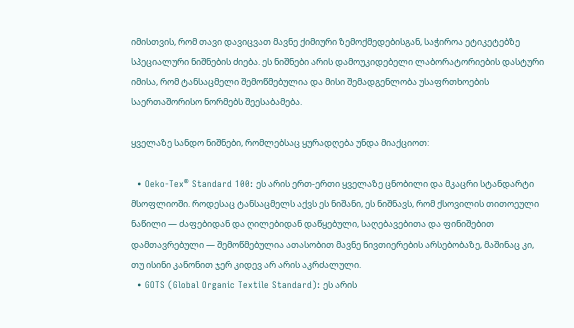იმისთვის, რომ თავი დავიცვათ მავნე ქიმიური ზემოქმედებისგან, საჭიროა ეტიკეტებზე სპეციალური ნიშნების ძიება. ეს ნიშნები არის დამოუკიდებელი ლაბორატორიების დასტური იმისა, რომ ტანსაცმელი შემოწმებულია და მისი შემადგენლობა უსაფრთხოების საერთაშორისო ნორმებს შეესაბამება.

ყველაზე სანდო ნიშნები, რომლებსაც ყურადღება უნდა მიაქციოთ:

  • Oeko-Tex® Standard 100: ეს არის ერთ-ერთი ყველაზე ცნობილი და მკაცრი სტანდარტი მსოფლიოში. როდესაც ტანსაცმელს აქვს ეს ნიშანი, ეს ნიშნავს, რომ ქსოვილის თითოეული ნაწილი — ძაფებიდან და ღილებიდან დაწყებული, საღებავებითა და ფინიშებით დამთავრებული — შემოწმებულია ათასობით მავნე ნივთიერების არსებობაზე, მაშინაც კი, თუ ისინი კანონით ჯერ კიდევ არ არის აკრძალული.
  • GOTS (Global Organic Textile Standard): ეს არის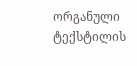ორგანული ტექსტილის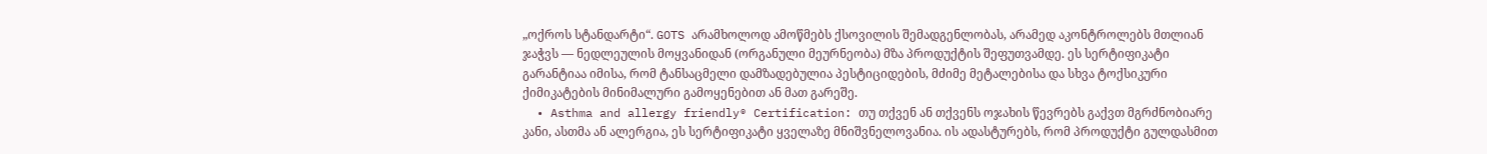„ოქროს სტანდარტი“. GOTS არამხოლოდ ამოწმებს ქსოვილის შემადგენლობას, არამედ აკონტროლებს მთლიან ჯაჭვს — ნედლეულის მოყვანიდან (ორგანული მეურნეობა) მზა პროდუქტის შეფუთვამდე. ეს სერტიფიკატი გარანტიაა იმისა, რომ ტანსაცმელი დამზადებულია პესტიციდების, მძიმე მეტალებისა და სხვა ტოქსიკური ქიმიკატების მინიმალური გამოყენებით ან მათ გარეშე.
  • Asthma and allergy friendly® Certification: თუ თქვენ ან თქვენს ოჯახის წევრებს გაქვთ მგრძნობიარე კანი, ასთმა ან ალერგია, ეს სერტიფიკატი ყველაზე მნიშვნელოვანია. ის ადასტურებს, რომ პროდუქტი გულდასმით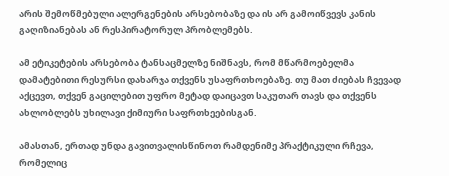არის შემოწმებული ალერგენების არსებობაზე და ის არ გამოიწვევს კანის გაღიზიანებას ან რესპირატორულ პრობლემებს.

ამ ეტიკეტების არსებობა ტანსაცმელზე ნიშნავს, რომ მწარმოებელმა დამატებითი რესურსი დახარჯა თქვენს უსაფრთხოებაზე. თუ მათ ძიებას ჩვევად აქცევთ, თქვენ გაცილებით უფრო მეტად დაიცავთ საკუთარ თავს და თქვენს ახლობლებს უხილავი ქიმიური საფრთხეებისგან.

ამასთან, ერთად უნდა გავითვალისწინოთ რამდენიმე პრაქტიკული რჩევა, რომელიც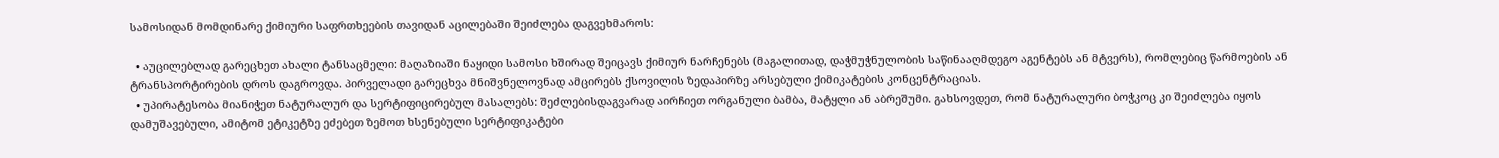სამოსიდან მომდინარე ქიმიური საფრთხეების თავიდან აცილებაში შეიძლება დაგვეხმაროს:

  • აუცილებლად გარეცხეთ ახალი ტანსაცმელი: მაღაზიაში ნაყიდი სამოსი ხშირად შეიცავს ქიმიურ ნარჩენებს (მაგალითად, დაჭმუჭნულობის საწინააღმდეგო აგენტებს ან მტვერს), რომლებიც წარმოების ან ტრანსპორტირების დროს დაგროვდა. პირველადი გარეცხვა მნიშვნელოვნად ამცირებს ქსოვილის ზედაპირზე არსებული ქიმიკატების კონცენტრაციას.
  • უპირატესობა მიანიჭეთ ნატურალურ და სერტიფიცირებულ მასალებს: შეძლებისდაგვარად აირჩიეთ ორგანული ბამბა, მატყლი ან აბრეშუმი. გახსოვდეთ, რომ ნატურალური ბოჭკოც კი შეიძლება იყოს დამუშავებული, ამიტომ ეტიკეტზე ეძებეთ ზემოთ ხსენებული სერტიფიკატები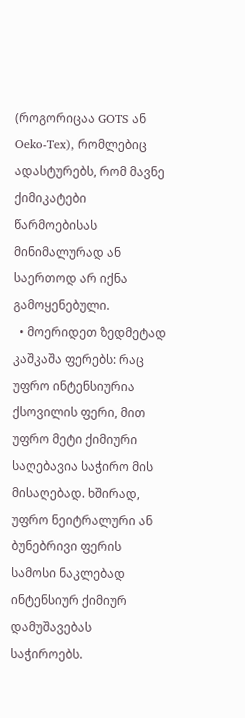(როგორიცაა GOTS ან Oeko-Tex), რომლებიც ადასტურებს, რომ მავნე ქიმიკატები წარმოებისას მინიმალურად ან საერთოდ არ იქნა გამოყენებული.
  • მოერიდეთ ზედმეტად კაშკაშა ფერებს: რაც უფრო ინტენსიურია ქსოვილის ფერი, მით უფრო მეტი ქიმიური საღებავია საჭირო მის მისაღებად. ხშირად, უფრო ნეიტრალური ან ბუნებრივი ფერის სამოსი ნაკლებად ინტენსიურ ქიმიურ დამუშავებას საჭიროებს.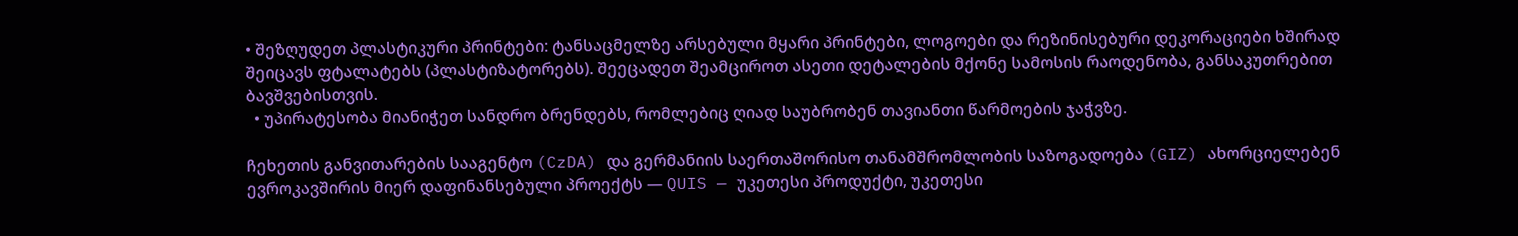• შეზღუდეთ პლასტიკური პრინტები: ტანსაცმელზე არსებული მყარი პრინტები, ლოგოები და რეზინისებური დეკორაციები ხშირად შეიცავს ფტალატებს (პლასტიზატორებს). შეეცადეთ შეამციროთ ასეთი დეტალების მქონე სამოსის რაოდენობა, განსაკუთრებით ბავშვებისთვის.
  • უპირატესობა მიანიჭეთ სანდრო ბრენდებს, რომლებიც ღიად საუბრობენ თავიანთი წარმოების ჯაჭვზე.

ჩეხეთის განვითარების სააგენტო (CzDA) და გერმანიის საერთაშორისო თანამშრომლობის საზოგადოება (GIZ) ახორციელებენ ევროკავშირის მიერ დაფინანსებული პროექტს — QUIS — უკეთესი პროდუქტი, უკეთესი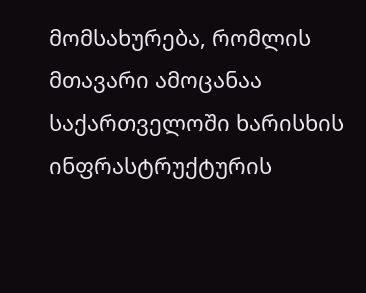მომსახურება, რომლის მთავარი ამოცანაა საქართველოში ხარისხის ინფრასტრუქტურის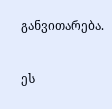განვითარება.

ეს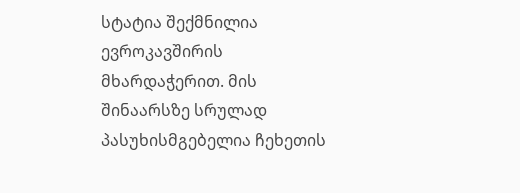სტატია შექმნილია ევროკავშირის მხარდაჭერით. მის შინაარსზე სრულად პასუხისმგებელია ჩეხეთის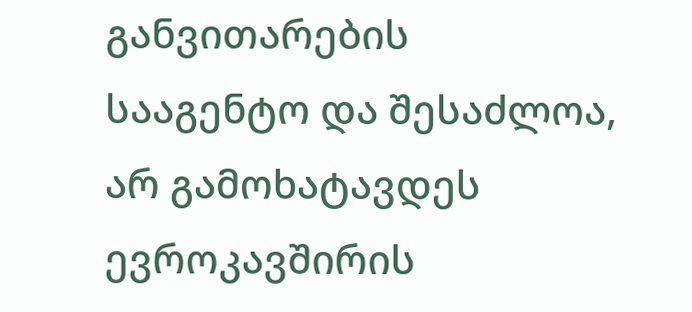განვითარების სააგენტო და შესაძლოა, არ გამოხატავდეს ევროკავშირის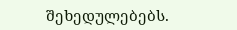შეხედულებებს.